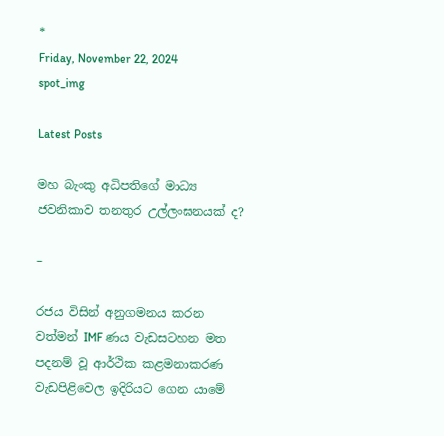*
Friday, November 22, 2024
spot_img

Latest Posts

මහ බැංකු අධිපතිගේ මාධ්‍ය ජවනිකාව තනතුර උල්ලංඝනයක් ද?

–

රජය විසින් අනුගමනය කරන වත්මන් IMF ණය වැඩසටහන මත පදනම් වූ ආර්ථික කළමනාකරණ වැඩපිළිවෙල ඉදිරියට ගෙන යාමේ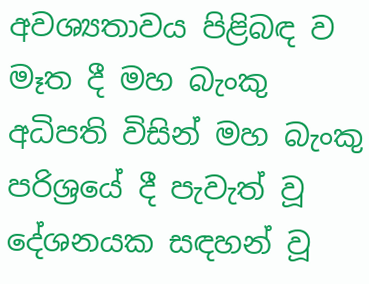අවශ්‍යතාවය පිළිබඳ ව මෑත දී මහ බැංකු අධිපති විසින් මහ බැංකු පරිශ්‍රයේ දී පැවැත් වූ දේශනයක සඳහන් වූ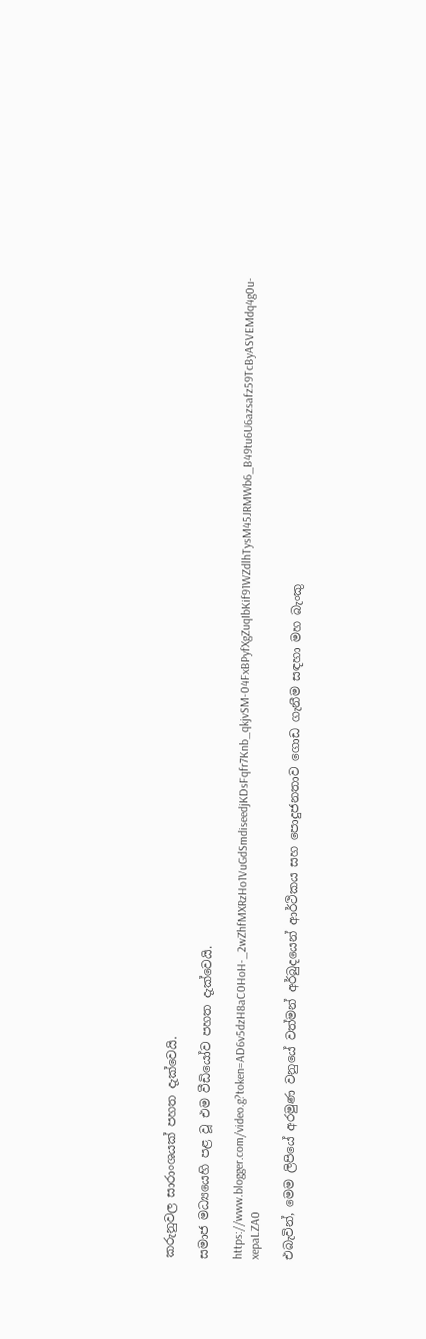කරුනුවල සාරාංශයක් පහත දැක්වෙයි.

සමාජ මධ්‍යයෙහි පළ වූ එම වීඩියෝව පහත දැක්වෙයි.

https://www.blogger.com/video.g?token=AD6v5dzH8aC0HoH-_2wZhfMXRzHo1VuGdSmdiseedjKDsFqfr7Knb_qkjvSM-04FxBPyfXgZuqIbKif91WZdlhTysM45JRMWb6_B49tu6U6azsafz59TcByASVEMdq4g0u-xepaLZA0

එබැවින්, මෙම ලිපියේ අරමුණ වනුයේ වත්මන් අර්බුදයෙන් ආර්ථිකය සහ පොදුජනතාව ගොඩ ගැනීම සඳහා මහ බැංකු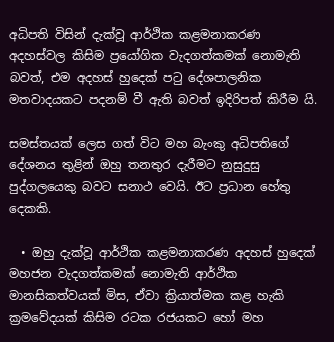අධිපති විසින් දැක්වූ ආර්ථික කළමනාකරණ අදහස්වල කිසිම ප්‍රයෝගික වැදගත්කමක් නොමැති බවත්, එම අදහස් හුදෙක් පටු දේශපාලනික මතවාදයකට පදනම් වී ඇති බවත් ඉදිරිපත් කිරීම යි.

සමස්තයක් ලෙස ගත් විට මහ බැංකු අධිපතිගේ දේශනය තුළින් ඔහු තනතුර දැරීමට නුසුදුසු පුද්ගලයෙකු බවට සනාථ වෙයි. ඊට ප්‍රධාන හේතු දෙකකි.

  • ඔහු දැක්වූ ආර්ථික කළමනාකරණ අදහස් හුදෙක් මහජන වැදගත්කමක් නොමැති ආර්ථික මානසිකත්වයක් මිස, ඒවා ක්‍රියාත්මක කළ හැකි ක්‍රමවේදයක් කිසිම රටක රජයකට හෝ මහ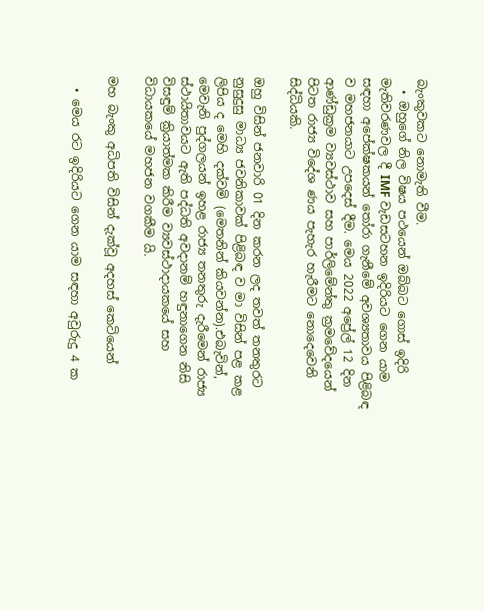බැංකුවකට නොමැති වීම.
  • ඔහුගේ නිල විෂය පථයෙන් ඔබ්බට ගොස් ඉදිරි මැතිවරණවල දී IMF වැඩසටහන ඉදිරියට ගෙන යාම සඳහා අපේක්ෂකයන් තෝරා ගැනීමේ අවශ්‍යතාවය පිළිබඳ ව මහජනයාට උපදෙස් දීම. මෙය 2022 අප්‍රේල් 12 දින ආණ්ඩුක්‍රම ව්‍යවස්ථාව සහ පාර්ලිමේන්තු ක්‍රමවේදයෙන් පිටත රාජ්‍ය විදේශ ණය පැහැර හැරීමට නොදෙවෙනි සිද්ධියකි.

ඔහු විසින් ජනවාරි 01 දින කරන ලද තවත් තනතුරට නුසුදුසු මාධ්‍ය ජවනිකාවක් පිළිබඳ ව මා විසින් පළ කළ ලිපිය ද මෙහි දක්වමි (මෙතනින් කියවන්න).එබැවින්, මෙවැනි පුද්ගලයන් ඉහළ රාජ්‍ය තනතුරු දැරීමෙන් රාජ්‍ය ස්ථායිතාවයට ඇති පද්ධති අවදානම් හඳුනාගෙන නිසි විසඳුම් ක්‍රියාත්මක කිරීම ව්‍යවස්ථාදායකයේ සහ විධායකයේ මහජන වගකීම යි.

මහ බැංකු අධිපති විසින් දැක්වූ අදහස් කෙටියෙන්

  • මෙය රට ඉදිරියට ගෙන යාම සඳහා අවුරුදු 4 ක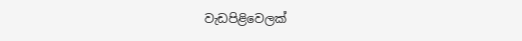වැඩපිළිවෙලක්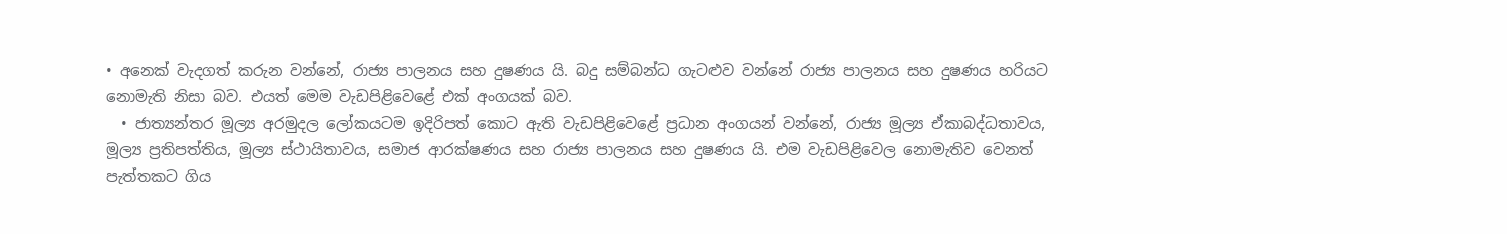• අනෙක් වැදගත් කරුන වන්නේ, රාජ්‍ය පාලනය සහ දුෂණය යි. බදු සම්බන්ධ ගැටළුව වන්නේ රාජ්‍ය පාලනය සහ දුෂණය හරියට නොමැති නිසා බව. එයත් මෙම වැඩපිළිවෙළේ එක් අංගයක් බව.
  • ජාත්‍යන්තර මූල්‍ය අරමුදල ලෝකයටම ඉදිරිපත් කොට ඇති වැඩපිළිවෙළේ ප්‍රධාන අංගයන් වන්නේ, රාජ්‍ය මූල්‍ය ඒකාබද්ධතාවය, මූල්‍ය ප්‍රතිපත්තිය, මූල්‍ය ස්ථායිතාවය, සමාජ ආරක්ෂණය සහ රාජ්‍ය පාලනය සහ දුෂණය යි. එම වැඩපිළිවෙල නොමැතිව වෙනත් පැත්තකට ගිය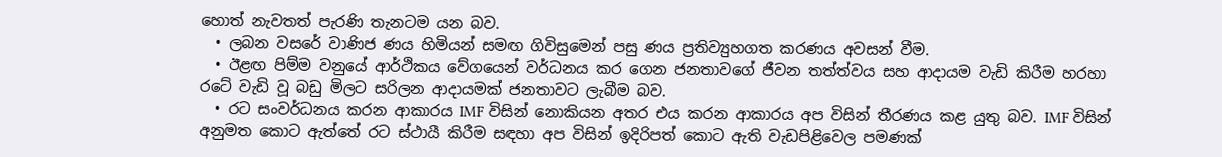හොත් නැවතත් පැරණි තැනටම යන බව.
  • ලබන වසරේ වාණිජ ණය හිමියන් සමඟ ගිවිසුමෙන් පසු ණය ප්‍රතිව්‍යුහගත කරණය අවසන් වීම.
  • ඊළඟ පිම්ම වනුයේ ආර්ථිකය වේගයෙන් වර්ධනය කර ගෙන ජනතාවගේ ජීවන තත්ත්වය සහ ආදායම වැඩි කිරීම හරහා රටේ වැඩි වූ බඩු මිලට සරිලන ආදායමක් ජනතාවට ලැබීම බව.
  • රට සංවර්ධනය කරන ආකාරය IMF විසින් නොකියන අතර එය කරන ආකාරය අප විසින් තීරණය කළ යුතු බව. IMF විසින් අනුමත කොට ඇත්තේ රට ස්ථායී කිරීම සඳහා අප විසින් ඉදිරිපත් කොට ඇති වැඩපිළිවෙල පමණක්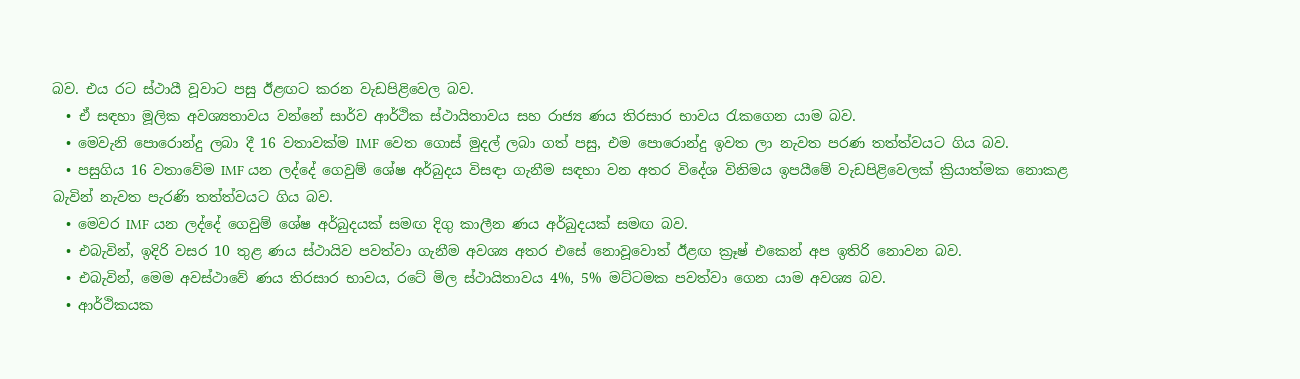බව. එය රට ස්ථායී වූවාට පසු ඊළඟට කරන වැඩපිළිවෙල බව.
  • ඒ සඳහා මූලික අවශ්‍යතාවය වන්නේ සාර්ව ආර්ථික ස්ථායිතාවය සහ රාජ්‍ය ණය තිරසාර භාවය රැකගෙන යාම බව.
  • මෙවැනි පොරොන්දු ලබා දී 16 වතාවක්ම IMF වෙත ගොස් මුදල් ලබා ගත් පසු, එම පොරොන්දු ඉවත ලා නැවත පරණ තත්ත්වයට ගිය බව.
  • පසුගිය 16 වතාවේම IMF යන ලද්දේ ගෙවුම් ශේෂ අර්බුදය විසඳා ගැනීම සඳහා වන අතර විදේශ විනිමය ඉපයීමේ වැඩපිළිවෙලක් ක්‍රියාත්මක නොකළ බැවින් නැවත පැරණි තත්ත්වයට ගිය බව.
  • මෙවර IMF යන ලද්දේ ගෙවුම් ශේෂ අර්බුදයක් සමඟ දිගු කාලීන ණය අර්බුදයක් සමඟ බව.
  • එබැවින්, ඉදිරි වසර 10 තුළ ණය ස්ථායිව පවත්වා ගැනීම අවශ්‍ය අතර එසේ නොවූවොත් ඊළඟ ක්‍රෑෂ් එකෙන් අප ඉතිරි නොවන බව.
  • එබැවින්, මෙම අවස්ථාවේ ණය තිරසාර භාවය, රටේ මිල ස්ථායිතාවය 4%, 5% මට්ටමක පවත්වා ගෙන යාම අවශ්‍ය බව.
  • ආර්ථිකයක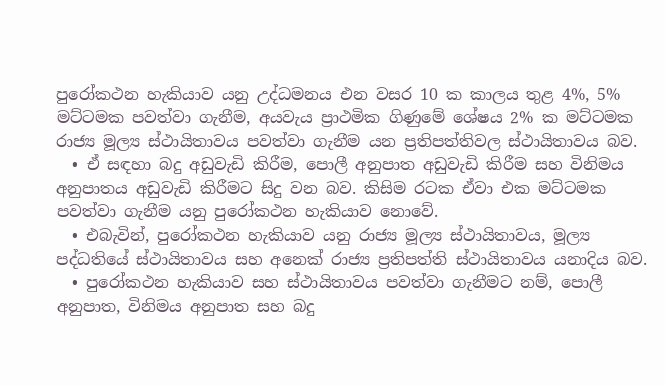පුරෝකථන හැකියාව යනු උද්ධමනය එන වසර 10 ක කාලය තුළ 4%, 5% මට්ටමක පවත්වා ගැනීම, අයවැය ප්‍රාථමික ගිණුමේ ශේෂය 2% ක මට්ටමක රාජ්‍ය මූල්‍ය ස්ථායිතාවය පවත්වා ගැනීම යන ප්‍රතිපත්තිවල ස්ථායිතාවය බව.
  • ඒ සඳහා බදු අඩුවැඩි කිරීම, පොලී අනුපාත අඩුවැඩි කිරීම සහ විනිමය අනුපාතය අඩුවැඩි කිරීමට සිදු වන බව. කිසිම රටක ඒවා එක මට්ටමක පවත්වා ගැනීම යනු පුරෝකථන හැකියාව නොවේ.
  • එබැවින්, පුරෝකථන හැකියාව යනු රාජ්‍ය මූල්‍ය ස්ථායිතාවය, මූල්‍ය පද්ධතියේ ස්ථායිතාවය සහ අනෙක් රාජ්‍ය ප්‍රතිපත්ති ස්ථායිතාවය යනාදිය බව.
  • පුරෝකථන හැකියාව සහ ස්ථායිතාවය පවත්වා ගැනීමට නම්, පොලී අනුපාත, විනිමය අනුපාත සහ බදු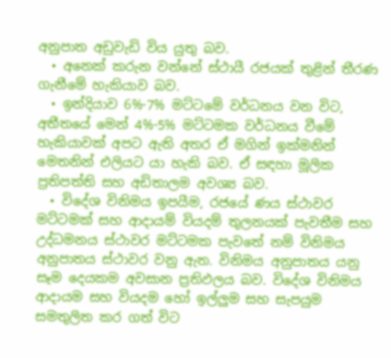අනුපාත අඩුවැඩි විය යුතු බව.
  • අනෙක් කරුන වන්නේ ස්ථායී රජයක් තුළින් තීරණ ගැනීමේ හැකියාව බව.
  • ඉන්දියාව 6%-7% මට්ටමේ වර්ධනය වන විට, අතීතයේ මෙන් 4%-5% මට්ටමක වර්ධනය වීමේ හැකියාවක් අපට ඇති අතර ඒ මගින් ඉක්මනින් මෙතනින් එලියට යා හැකි බව. ඒ සඳහා මූලික ප්‍රතිපත්ති සහ අඩිතාලම අවශ්‍ය බව.
  • විදේශ විනිමය ඉපයීම, රජයේ ණය ස්ථාවර මට්ටමක් සහ ආදායම් වියදම් තුලනයක් පැවතීම සහ උද්ධමනය ස්ථාවර මට්ටමක පැවතේ නම් විනිමය අනුපාතය ස්ථාවර වනු ඇත. විනිමය අනුපාතය යනු සෑම දෙයකම අවසාන ප්‍රතිඵලය බව. විදේශ විනිමය ආදායම සහ වියදම හෝ ඉල්ලුම සහ සැපයුම සමතුලිත කර ගත් විට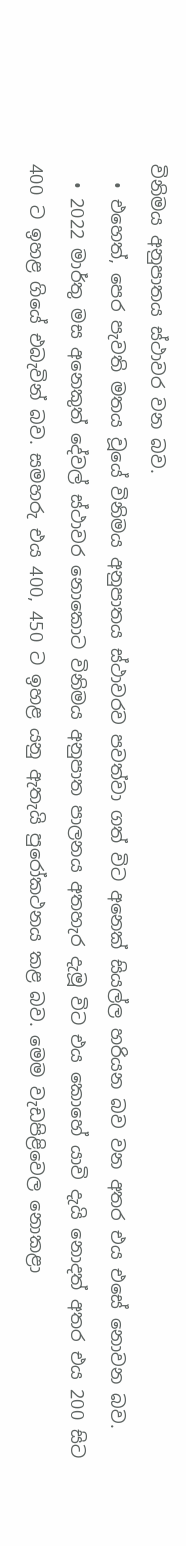විනිමය අනුපාතය ස්ථාවර වන බව.
  • එහෙත්, පෙර පැවති මතය වූයේ විනිමය අනුපාතය ස්ථාවරව පවත්වා ගත් විට අනෙක් සියල්ල හරියන බව වන අතර එය එසේ නොවන බව.
  • 2022 මාර්තු මස අනෙකුත් දේවල් ස්ථාවර නොකොට විනිමය අනුපාත පාලනය අතහැර දැමූ විට එය කොහේ යාවි දැයි නොදත් අතර එය 200 සිට 400 ට ඉහළ ගියේ එබැවින් බව. සමහරු එය 400, 450 ට ඉහළ යනු ඇතැයි පුරෝකථනය කළ බව. මෙම වැඩපිළිවෙල නොකළා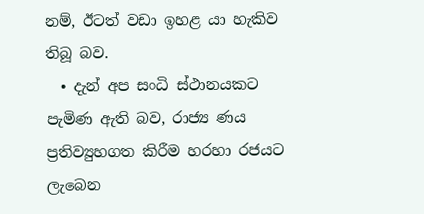නම්, ඊටත් වඩා ඉහළ යා හැකිව තිබූ බව.
  • දැන් අප සංධි ස්ථානයකට පැමිණ ඇති බව, රාජ්‍ය ණය ප්‍රතිව්‍යුහගත කිරීම හරහා රජයට ලැබෙන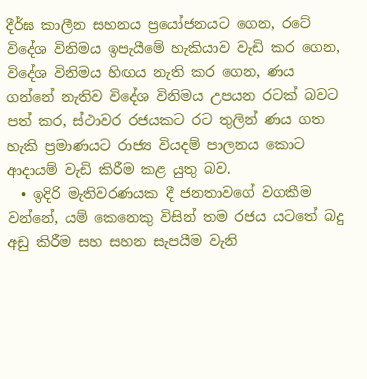දීර්ඝ කාලීන සහනය ප්‍රයෝජනයට ගෙන, රටේ විදේශ විනිමය ඉපැයීමේ හැකියාව වැඩි කර ගෙන, විදේශ විනිමය හිඟය නැති කර ගෙන, ණය ගන්නේ නැතිව විදේශ විනිමය උපයන රටක් බවට පත් කර, ස්ථාවර රජයකට රට තුලින් ණය ගත හැකි ප්‍රමාණයට රාජ්‍ය වියදම් පාලනය කොට ආදායම් වැඩි කිරීම කළ යුතු බව.
  • ඉදිරි මැතිවරණයක දී ජනතාවගේ වගකීම වන්නේ, යම් කෙනෙකු විසින් තම රජය යටතේ බදු අඩු කිරීම සහ සහන සැපයීම වැනි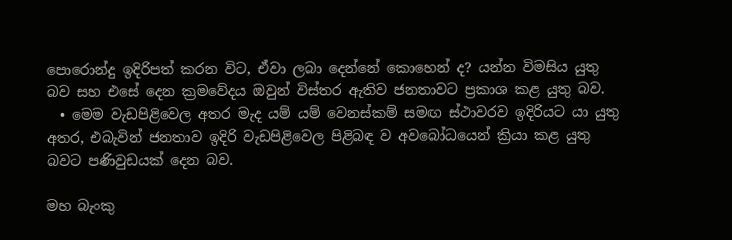පොරොන්දු ඉදිරිපත් කරන විට, ඒවා ලබා දෙන්නේ කොහෙන් ද? යන්න විමසිය යුතු බව සහ එසේ දෙන ක්‍රමවේදය ඔවුන් විස්තර ඇතිව ජනතාවට ප්‍රකාශ කළ යුතු බව.
  • මෙම වැඩපිළිවෙල අතර මැද යම් යම් වෙනස්කම් සමඟ ස්ථාවරව ඉදිරියට යා යුතු අතර, එබැවින් ජනතාව ඉදිරි වැඩපිළිවෙල පිළිබඳ ව අවබෝධයෙන් ක්‍රියා කළ යුතු බවට පණිවුඩයක් දෙන බව.

මහ බැංකු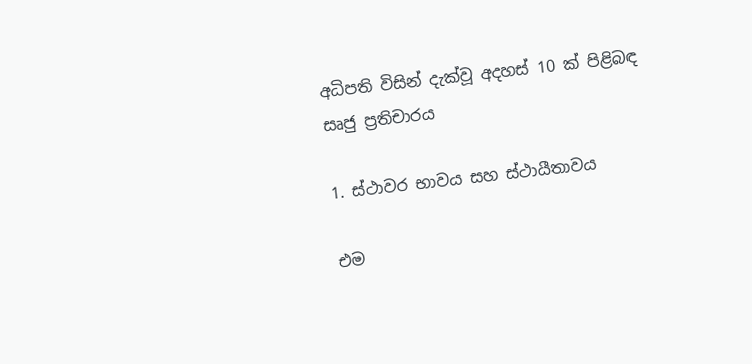අධිපති විසින් දැක්වූ අදහස් 10 ක් පිළිබඳ සෘජු ප්‍රතිචාරය

1. ස්ථාවර භාවය සහ ස්ථායීතාවය

එම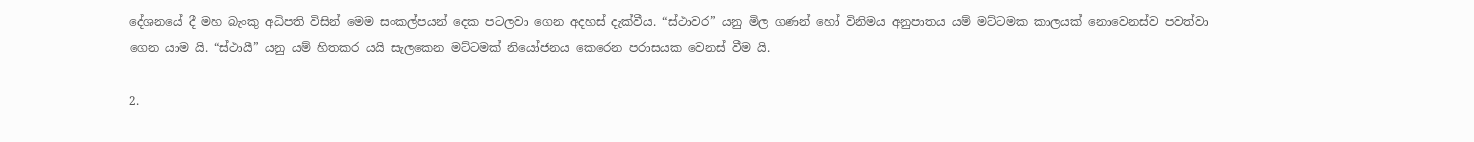දේශනයේ දී මහ බැංකු අධිපති විසින් මෙම සංකල්පයන් දෙක පටලවා ගෙන අදහස් දැක්වීය. “ස්ථාවර” යනු මිල ගණන් හෝ විනිමය අනුපාතය යම් මට්ටමක කාලයක් නොවෙනස්ව පවත්වා ගෙන යාම යි. “ස්ථායී” යනු යම් හිතකර යයි සැලකෙන මට්ටමක් නියෝජනය කෙරෙන පරාසයක වෙනස් වීම යි.

2.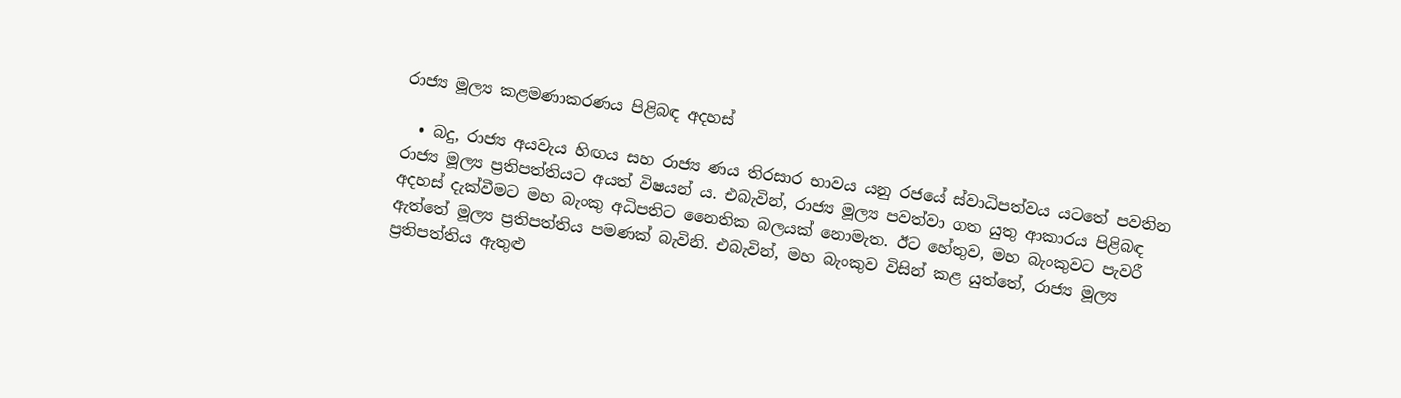රාජ්‍ය මූල්‍ය කළමණාකරණය පිළිබඳ අදහස්

  • බදු, රාජ්‍ය අයවැය හිඟය සහ රාජ්‍ය ණය තිරසාර භාවය යනු රජයේ ස්වාධිපත්වය යටතේ පවතින රාජ්‍ය මූල්‍ය ප්‍රතිපත්තියට අයත් විෂයන් ය. එබැවින්, රාජ්‍ය මූල්‍ය පවත්වා ගත යුතු ආකාරය පිළිබඳ අදහස් දැක්වීමට මහ බැංකු අධිපතිට නෛතික බලයක් නොමැත. ඊට හේතුව, මහ බැංකුවට පැවරී ඇත්තේ මූල්‍ය ප්‍රතිපත්තිය පමණක් බැවිනි. එබැවින්, මහ බැංකුව විසින් කළ යුත්තේ, රාජ්‍ය මූල්‍ය ප්‍රතිපත්තිය ඇතුළු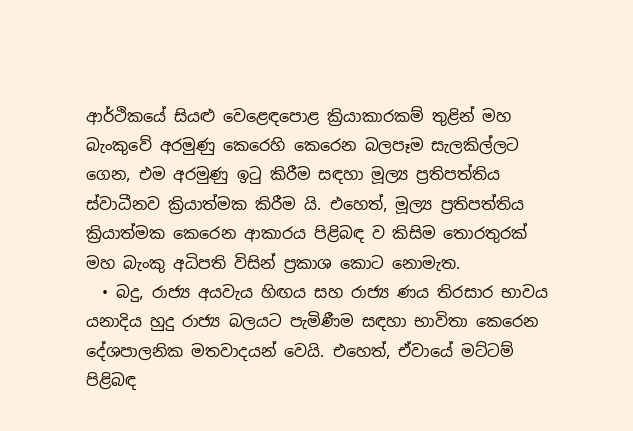ආර්ථිකයේ සියළු වෙළෙඳපොළ ක්‍රියාකාරකම් තුළින් මහ බැංකුවේ අරමුණු කෙරෙහි කෙරෙන බලපෑම සැලකිල්ලට ගෙන, එම අරමුණු ඉටු කිරීම සඳහා මූල්‍ය ප්‍රතිපත්තිය ස්‌වාධීනව ක්‍රියාත්මක කිරීම යි. එහෙත්, මූල්‍ය ප්‍රතිපත්තිය ක්‍රියාත්මක කෙරෙන ආකාරය පිළිබඳ ව කිසිම තොරතුරක් මහ බැංකු අධිපති විසින් ප්‍රකාශ කොට නොමැත.
  • බදු, රාජ්‍ය අයවැය හිඟය සහ රාජ්‍ය ණය තිරසාර භාවය යනාදිය හුදු රාජ්‍ය බලයට පැමිණීම සඳහා භාවිතා කෙරෙන දේශපාලනික මතවාදයන් වෙයි. එහෙත්, ඒවායේ මට්ටම් පිළිබඳ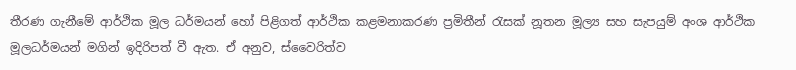තීරණ ගැනීමේ ආර්ථික මූල ධර්මයන් හෝ පිළිගත් ආර්ථික කළමනාකරණ ප්‍රමිතීන් රැසක් නූතන මූල්‍ය සහ සැපයුම් අංශ ආර්ථික මූලධර්මයන් මගින් ඉදිරිපත් වී ඇත. ඒ අනුව, ස්වෛරිත්ව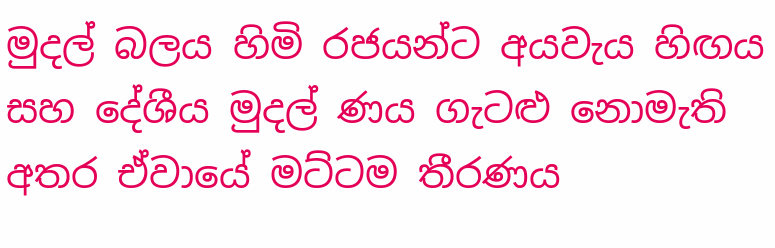මුදල් බලය හිමි රජයන්ට අයවැය හිඟය සහ දේශීය මුදල් ණය ගැටළු නොමැති අතර ඒවායේ මට්ටම තීරණය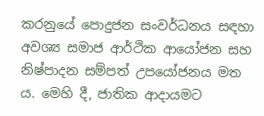කරනුයේ පොදුජන සංවර්ධනය සඳහා අවශ්‍ය සමාජ ආර්ථික ආයෝජන සහ නිෂ්පාදන සම්පත් උපයෝජනය මත ය. මෙහි දී, ජාතික ආදායමට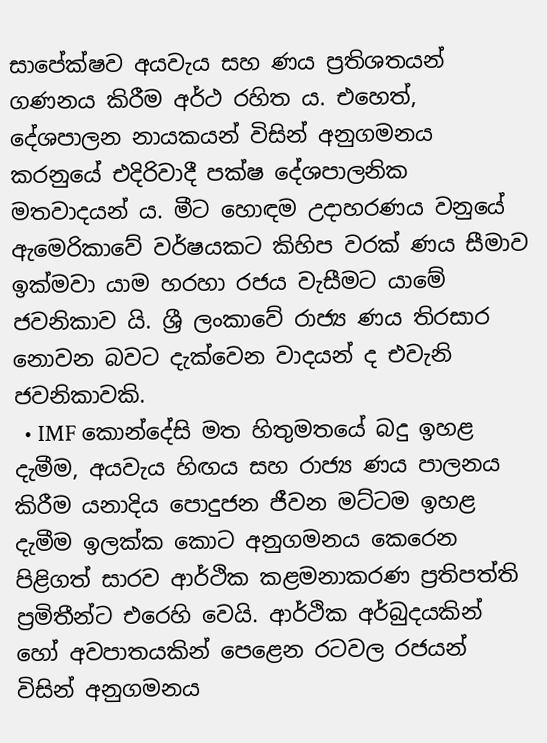සාපේක්ෂව අයවැය සහ ණය ප්‍රතිශතයන් ගණනය කිරීම අර්ථ රහිත ය. එහෙත්, දේශපාලන නායකයන් විසින් අනුගමනය කරනුයේ එදිරිවාදී පක්ෂ දේශපාලනික මතවාදයන් ය. මීට හොඳම උදාහරණය වනුයේ ඇමෙරිකාවේ වර්ෂයකට කිහිප වරක් ණය සීමාව ඉක්මවා යාම හරහා රජය වැසීමට යාමේ ජවනිකාව යි. ශ්‍රී ලංකාවේ රාජ්‍ය ණය තිරසාර නොවන බවට දැක්වෙන වාදයන් ද එවැනි ජවනිකාවකි.
  • IMF කොන්දේසි මත හිතුමතයේ බදු ඉහළ දැමීම, අයවැය හිඟය සහ රාජ්‍ය ණය පාලනය කිරීම යනාදිය පොදුජන ජීවන මට්ටම ඉහළ දැමීම ඉලක්ක කොට අනුගමනය කෙරෙන පිළිගත් සාරව ආර්ථික කළමනාකරණ ප්‍රතිපත්ති ප්‍රමිතීන්ට එරෙහි වෙයි. ආර්ථික අර්බුදයකින් හෝ අවපාතයකින් පෙළෙන රටවල රජයන් විසින් අනුගමනය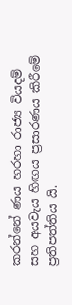කරන්නේ ණය හරහා රාජ්‍ය වියදම් සහ අයවැය හිඟය ප්‍රසාරණය කිරීමේ ප්‍රතිපත්තිය යි.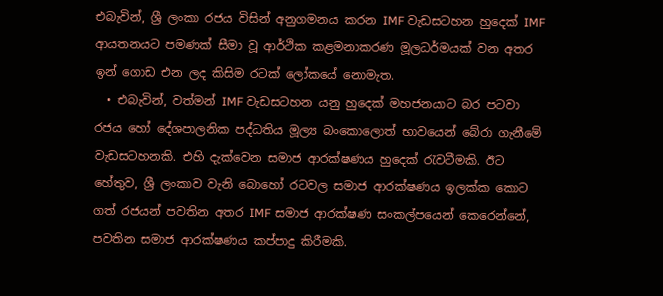එබැවින්, ශ්‍රී ලංකා රජය විසින් අනුගමනය කරන IMF වැඩසටහන හුදෙක් IMF ආයතනයට පමණක් සීමා වූ ආර්ථික කළමනාකරණ මූලධර්මයක් වන අතර ඉන් ගොඩ එන ලද කිසිම රටක් ලෝකයේ නොමැත.
  • එබැවින්, වත්මන් IMF වැඩසටහන යනු හුදෙක් මහජනයාට බර පටවා රජය හෝ දේශපාලනික පද්ධතිය මූල්‍ය බංකොලොත් භාවයෙන් බේරා ගැනීමේ වැඩසටහනකි. එහි දැක්වෙන සමාජ ආරක්ෂණය හුදෙක් රැවටීමකි. ඊට හේතුව, ශ්‍රී ලංකාව වැනි බොහෝ රටවල සමාජ ආරක්ෂණය ඉලක්ක කොට ගත් රජයන් පවතින අතර IMF සමාජ ආරක්ෂණ සංකල්පයෙන් කෙරෙන්නේ, පවතින සමාජ ආරක්ෂණය කප්පාදු කිරීමකි.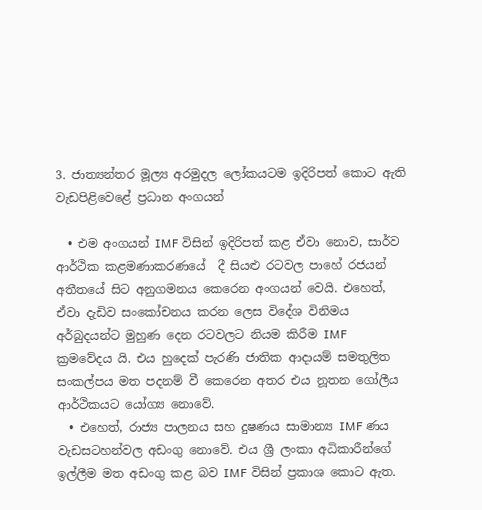3. ජාත්‍යන්තර මූල්‍ය අරමුදල ලෝකයටම ඉදිරිපත් කොට ඇති වැඩපිළිවෙළේ ප්‍රධාන අංගයන්

  • එම අංගයන් IMF විසින් ඉදිරිපත් කළ ඒවා නොව, සාර්ව ආර්ථික කළමණාකරණයේ  දී සියළු රටවල පාහේ රජයන් අතීතයේ සිට අනුගමනය කෙරෙන අංගයන් වෙයි. එහෙත්, ඒවා දැඩිව සංකෝචනය කරන ලෙස විදේශ විනිමය අර්බුදයන්ට මුහුණ දෙන රටවලට නියම කිරීම IMF ක්‍රමවේදය යි. එය හුදෙක් පැරණි ජාතික ආදායම් සමතුලිත සංකල්පය මත පදනම් වී කෙරෙන අතර එය නූතන ගෝලීය ආර්ථිකයට යෝග්‍ය නොවේ.
  • එහෙත්, රාජ්‍ය පාලනය සහ දුෂණය සාමාන්‍ය IMF ණය වැඩසටහන්වල අඩංගු නොවේ. එය ශ්‍රී ලංකා අධිකාරීන්ගේ ඉල්ලීම මත අඩංගු කළ බව IMF විසින් ප්‍රකාශ කොට ඇත.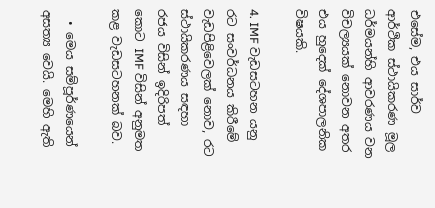එසේම, එය සාර්ව ආර්ථික ස්ථායිකරණ මූල ධර්මයන්හි ආවරණය වන විචල්‍යයක් නොවන අතර එය හුදෙක් දේශපාලනික විෂයකි.

4. IMF වැඩසටහන යනු රට සංවර්ධනය කිරීමේ වැඩපිළිවෙලක් නොව, රට ස්ථායිකරණය සඳහා රජය විසින් ඉදිරිපත් කොට IMF විසින් අනුමත කළ වැඩසටහනක් බව.

  • මෙය සම්පූර්ණයෙන් අසත්‍ය වෙයි. මෙහි ඇති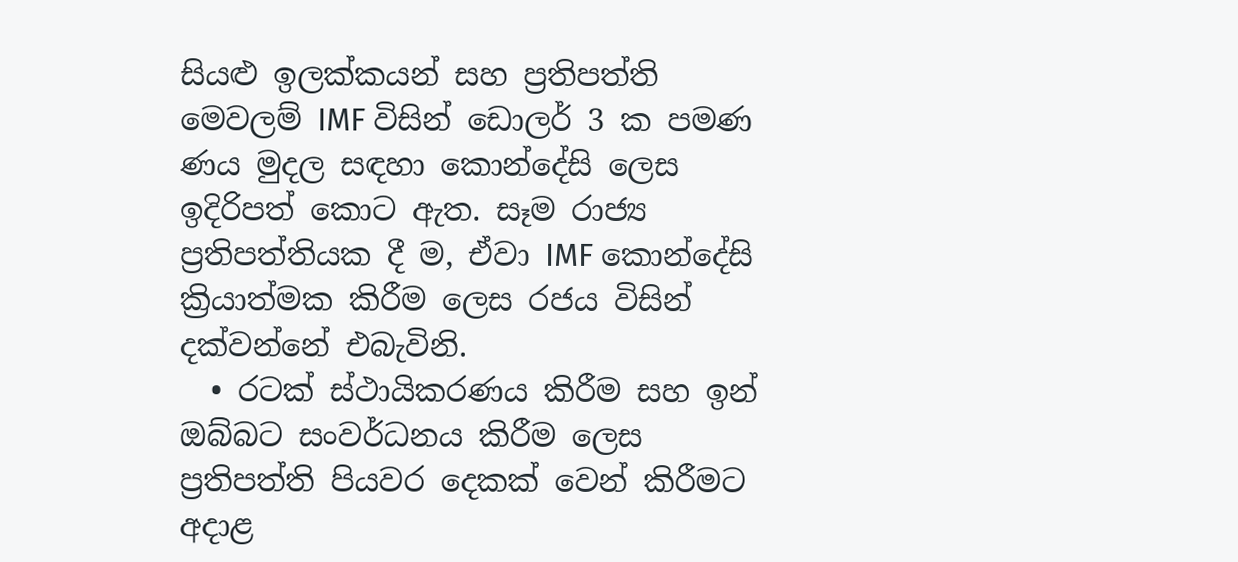සියළු ඉලක්කයන් සහ ප්‍රතිපත්ති මෙවලම් IMF විසින් ඩොලර් 3 ක පමණ ණය මුදල සඳහා කොන්දේසි ලෙස ඉදිරිපත් කොට ඇත. සෑම රාජ්‍ය ප්‍රතිපත්තියක දී ම, ඒවා IMF කොන්දේසි ක්‍රියාත්මක කිරීම ලෙස රජය විසින් දක්වන්නේ එබැවිනි.
  • රටක් ස්ථායිකරණය කිරීම සහ ඉන් ඔබ්බට සංවර්ධනය කිරීම ලෙස ප්‍රතිපත්ති පියවර දෙකක් වෙන් කිරීමට අදාළ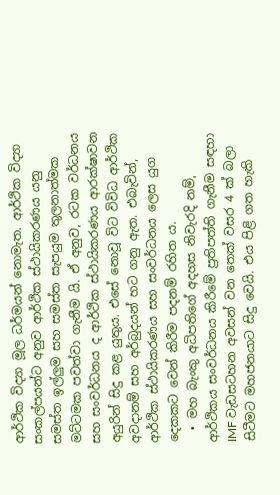ආර්ථික විද්‍යා මූල ධර්මයන් නොමැත. ආර්ථික විද්‍යා සංකල්පයන්ට අනුව ආර්ථික ස්ථායිකරණය යනු සමස්ත ඉල්ලුම සහ සමස්ත සැපයුම තුලනාත්මක මට්ටමක පවත්වා ගැනීම යි. ඒ අනුව, රටක වර්ධනය සහ සංවර්ධනය ද ආර්ථික ස්ථායිකරණය ආරක්ෂාවන අයුරින් සිදු කළ යුතුය. එසේ නොවූ විට විවිධ ආර්ථික අවදානම් සහ අර්බුදයන් හට ගනු ඇත. එබැවින්, ආර්ථික ස්ථායිකරණය සහ සංවර්ධනය ලෙස යුග දෙකකට වෙන් කිරීම පදනම් රහිත ය.
  • මහ බැංකු අධිපතිගේ අදහස නිවැරදි නම්, ආර්ථිකය සංවර්ධනය කිරීමේ ප්‍රතිපත්ති ගැනීම සඳහා IMF වැඩසටහන අවසන් වන තෙක් වසර 4 ක් බලා සිටීමට මහජනයාට සිදු වෙයි. එය පිළි ගත හැකි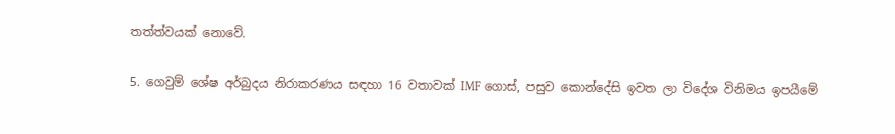තත්ත්වයක් නොවේ.

5. ගෙවුම් ශේෂ අර්බුදය නිරාකරණය සඳහා 16 වතාවක් IMF ගොස්, පසුව කොන්දේසි ඉවත ලා විදේශ විනිමය ඉපයීමේ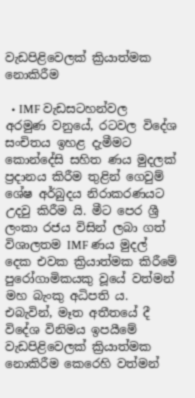වැඩපිළිවෙලක් ක්‍රියාත්මක නොකිරීම

  • IMF වැඩසටහන්වල අරමුණ වනුයේ, රටවල විදේශ සංචිතය ඉහළ දැමීමට කොන්දේසි සහිත ණය මුදලක් ප්‍රදානය කිරීම තුළින් ගෙවුම් ශේෂ අර්බුදය නිරාකරණයට උදවු කිරීම යි. මීට පෙර ශ්‍රී ලංකා රජය විසින් ලබා ගත් විශාලතම IMF ණය මුදල් දෙක එවක ක්‍රියාත්මක කිරීමේ පුරෝගාමිකයකු වූයේ වත්මන් මහ බැංකු අධිපති ය. එබැවින්, මෑත අතීතයේ දී විදේශ විනිමය ඉපයීමේ වැඩපිළිවෙලක් ක්‍රියාත්මක නොකිරීම කෙරෙහි වත්මන්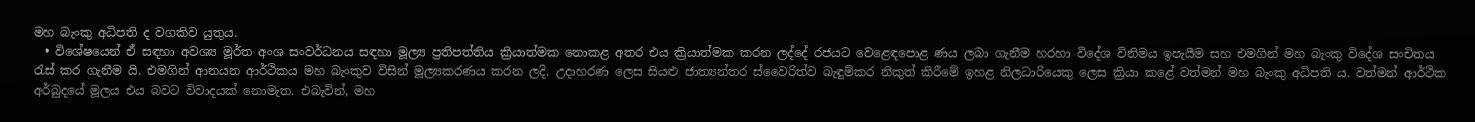මහ බැංකු අධිපති ද වගකිව යුතුය.
  • විශේෂයෙන් ඒ සඳහා අවශ්‍ය මූර්ත අංශ සංවර්ධනය සඳහා මූල්‍ය ප්‍රතිපත්තිය ක්‍රියාත්මක නොකළ අතර එය ක්‍රියාත්මක කරන ලද්දේ රජයට වෙළෙඳපොළ ණය ලබා ගැනීම හරහා විදේශ විනිමය ඉපැයීම සහ එමගින් මහ බැංකු විදේශ සංචිතය රැස් කර ගැනීම යි. එමගින් ආනයන ආර්ථිකය මහ බැංකුව විසින් මූල්‍යකරණය කරන ලදි. උදාහරණ ලෙස සියළු ජාත්‍යන්තර ස්වෛරිත්ව බැඳුම්කර නිකුත් කිරීමේ ඉහළ නිලධාරියෙකු ලෙස ක්‍රියා කළේ වත්මන් මහ බැංකු අධිපති ය. වත්මන් ආර්ථික අර්බුදයේ මූලය එය බවට විවාදයක් නොමැත. එබැවින්, මහ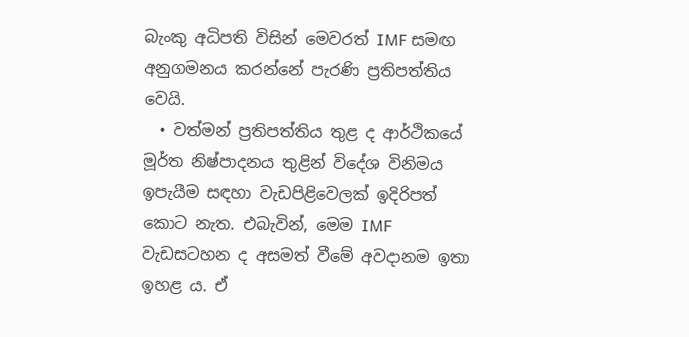බැංකු අධිපති විසින් මෙවරත් IMF සමඟ අනුගමනය කරන්නේ පැරණි ප්‍රතිපත්තිය වෙයි.
  • වත්මන් ප්‍රතිපත්තිය තුළ ද ආර්ථිකයේ මූර්ත නිෂ්පාදනය තුළින් විදේශ විනිමය ඉපැයීම සඳහා වැඩපිළිවෙලක් ඉදිරිපත් කොට නැත. එබැවින්, මෙම IMF වැඩසටහන ද අසමත් වීමේ අවදානම ඉතා ඉහළ ය. ඒ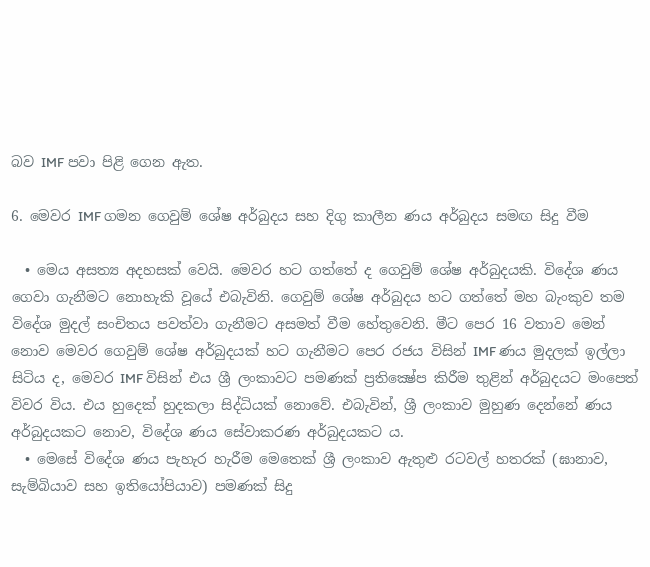බව IMF පවා පිළි ගෙන ඇත.

6. මෙවර IMF ගමන ගෙවුම් ශේෂ අර්බුදය සහ දිගු කාලීන ණය අර්බුදය සමඟ සිදු වීම

  • මෙය අසත්‍ය අදහසක් වෙයි. මෙවර හට ගත්තේ ද ගෙවුම් ශේෂ අර්බුදයකි. විදේශ ණය ගෙවා ගැනීමට නොහැකි වූයේ එබැවිනි. ගෙවුම් ශේෂ අර්බුදය හට ගත්තේ මහ බැංකුව තම විදේශ මුදල් සංචිතය පවත්වා ගැනීමට අසමත් වීම හේතුවෙනි. මීට පෙර 16 වතාව මෙන් නොව මෙවර ගෙවුම් ශේෂ අර්බුදයක් හට ගැනීමට පෙර රජය විසින් IMF ණය මුදලක් ඉල්ලා සිටිය ද, මෙවර IMF විසින් එය ශ්‍රී ලංකාවට පමණක් ප්‍රතික්‍ෂේප කිරීම තුළින් අර්බුදයට මංපෙත් විවර විය. එය හුදෙක් හුදකලා සිද්ධියක් නොවේ. එබැවින්, ශ්‍රී ලංකාව මුහුණ දෙන්නේ ණය අර්බුදයකට නොව, විදේශ ණය සේවාකරණ අර්බුදයකට ය.
  • මෙසේ විදේශ ණය පැහැර හැරීම මෙතෙක් ශ්‍රී ලංකාව ඇතුළු රටවල් හතරක් (ඝානාව, සැම්බියාව සහ ඉතියෝපියාව) පමණක් සිදු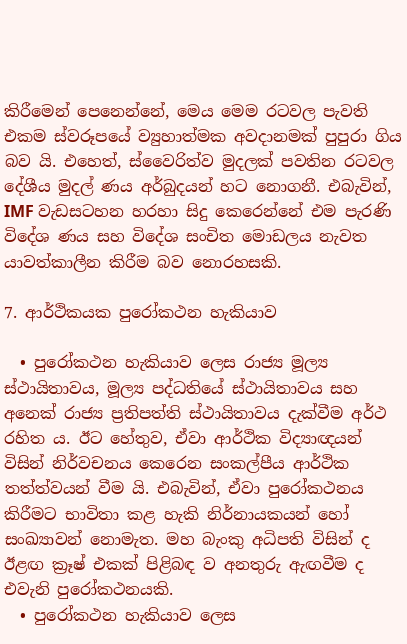කිරීමෙන් පෙනෙන්නේ, මෙය මෙම රටවල පැවති එකම ස්වරූපයේ ව්‍යුහාත්මක අවදානමක් පුපුරා ගිය බව යි. එහෙත්, ස්වෛරිත්ව මුදලක් පවතින රටවල දේශීය මුදල් ණය අර්බුදයන් හට නොගනී. එබැවින්, IMF වැඩසටහන හරහා සිදු කෙරෙන්නේ එම පැරණි විදේශ ණය සහ විදේශ සංචිත මොඩලය නැවත යාවත්කාලීන කිරීම බව නොරහසකි.

7. ආර්ථිකයක පුරෝකථන හැකියාව

  • පුරෝකථන හැකියාව ලෙස රාජ්‍ය මූල්‍ය ස්ථායිතාවය, මූල්‍ය පද්ධතියේ ස්ථායිතාවය සහ අනෙක් රාජ්‍ය ප්‍රතිපත්ති ස්ථායිතාවය දැක්වීම අර්ථ රහිත ය. ඊට හේතුව, ඒවා ආර්ථික විද්‍යාඥයන් විසින් නිර්වචනය කෙරෙන සංකල්පීය ආර්ථික තත්ත්වයන් වීම යි. එබැවින්, ඒවා පුරෝකථනය කිරීමට භාවිතා කළ හැකි නිර්නායකයන් හෝ සංඛ්‍යාවන් නොමැත. මහ බැංකු අධිපති විසින් ද ඊළඟ ක්‍රෑෂ් එකක් පිළිබඳ ව අනතුරු ඇඟවීම ද එවැනි පුරෝකථනයකි.
  • පුරෝකථන හැකියාව ලෙස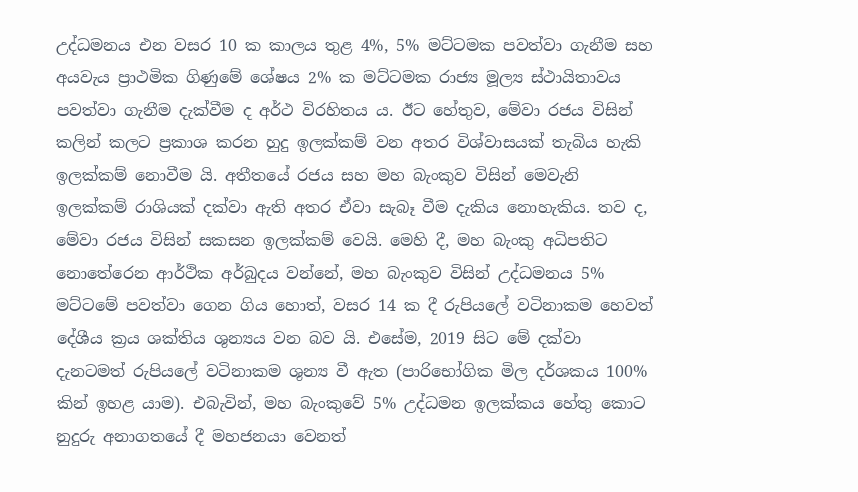උද්ධමනය එන වසර 10 ක කාලය තුළ 4%, 5% මට්ටමක පවත්වා ගැනීම සහ අයවැය ප්‍රාථමික ගිණුමේ ශේෂය 2% ක මට්ටමක රාජ්‍ය මූල්‍ය ස්ථායිතාවය පවත්වා ගැනීම දැක්වීම ද අර්ථ විරහිතය ය. ඊට හේතුව, මේවා රජය විසින් කලින් කලට ප්‍රකාශ කරන හුදු ඉලක්කම් වන අතර විශ්වාසයක් තැබිය හැකි ඉලක්කම් නොවීම යි. අතීතයේ රජය සහ මහ බැංකුව විසින් මෙවැනි ඉලක්කම් රාශියක් දක්වා ඇති අතර ඒවා සැබෑ වීම දැකිය නොහැකිය. තව ද, මේවා රජය විසින් සකසන ඉලක්කම් වෙයි. මෙහි දී, මහ බැංකු අධිපතිට නොතේරෙන ආර්ථික අර්බුදය වන්නේ, මහ බැංකුව විසින් උද්ධමනය 5% මට්ටමේ පවත්වා ගෙන ගිය හොත්, වසර 14 ක දී රුපියලේ වටිනාකම හෙවත් දේශීය ක්‍රය ශක්තිය ශුන්‍යය වන බව යි. එසේම, 2019 සිට මේ දක්වා දැනටමත් රුපියලේ වටිනාකම ශුන්‍ය වී ඇත (පාරිභෝගික මිල දර්ශකය 100% කින් ඉහළ යාම). එබැවින්, මහ බැංකුවේ 5% උද්ධමන ඉලක්කය හේතු කොට නුදුරු අනාගතයේ දී මහජනයා වෙනත්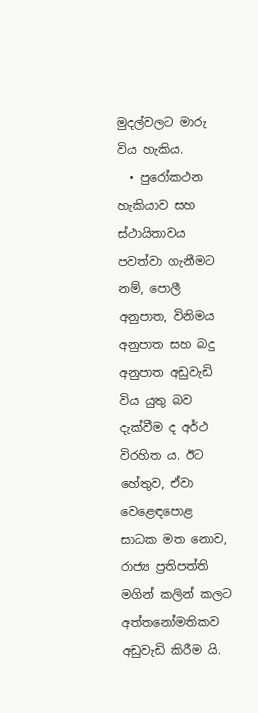මුදල්වලට මාරු විය හැකිය.
  • පුරෝකථන හැකියාව සහ ස්ථායිතාවය පවත්වා ගැනීමට නම්, පොලී අනුපාත, විනිමය අනුපාත සහ බදු අනුපාත අඩුවැඩි විය යුතු බව දැක්වීම ද අර්ථ විරහිත ය. ඊට හේතුව, ඒවා වෙළෙඳපොළ සාධක මත නොව, රාජ්‍ය ප්‍රතිපත්ති මගින් කලින් කලට අත්තනෝමතිකව අඩුවැඩි කිරීම යි.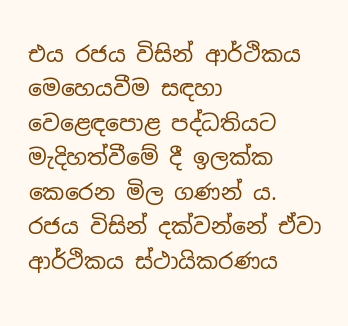එය රජය විසින් ආර්ථිකය මෙහෙයවීම සඳහා වෙළෙඳපොළ පද්ධතියට මැදිහත්වීමේ දී ඉලක්ක කෙරෙන මිල ගණන් ය. රජය විසින් දක්වන්නේ ඒවා ආර්ථිකය ස්ථායිකරණය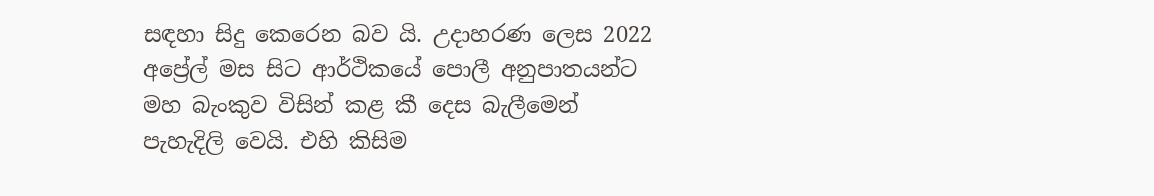සඳහා සිදු කෙරෙන බව යි. උදාහරණ ලෙස 2022 අප්‍රේල් මස සිට ආර්ථිකයේ පොලී අනුපාතයන්ට මහ බැංකුව විසින් කළ කී දෙස බැලීමෙන් පැහැදිලි වෙයි. එහි කිසිම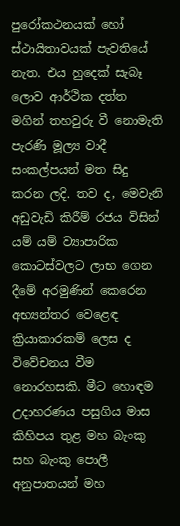පුරෝකථනයක් හෝ ස්ථායිතාවයක් පැවතියේ නැත. එය හුදෙක් සැබෑ ලොව ආර්ථික දත්ත මගින් තහවුරු වී නොමැති පැරණි මූල්‍ය වාදී සංකල්පයන් මත සිදු කරන ලදි. තව ද, මෙවැනි අඩුවැඩි කිරීම් රජය විසින් යම් යම් ව්‍යාපාරික කොටස්වලට ලාභ ගෙන දීමේ අරමුණින් කෙරෙන අභ්‍යන්තර වෙළෙඳ ක්‍රියාකාරකම් ලෙස ද විවේචනය වීම නොරහසකි. මීට හොඳම උදාහරණය පසුගිය මාස කිහිපය තුළ මහ බැංකු සහ බැංකු පොලී අනුපාතයන් මහ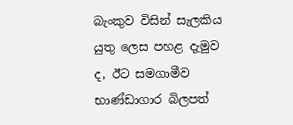බැංකුව විසින් සැලකිය යුතු ලෙස පහළ දැමුව ද, ඊට සමගාමීව භාණ්ඩාගාර බිලපත්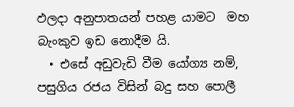ඵලදා අනුපාතයන් පහළ යාමට  මහ බැංකුව ඉඩ නොදීම යි.
  • එසේ අඩුවැඩි වීම යෝග්‍ය නම්, පසුගිය රජය විසින් බදු සහ පොලී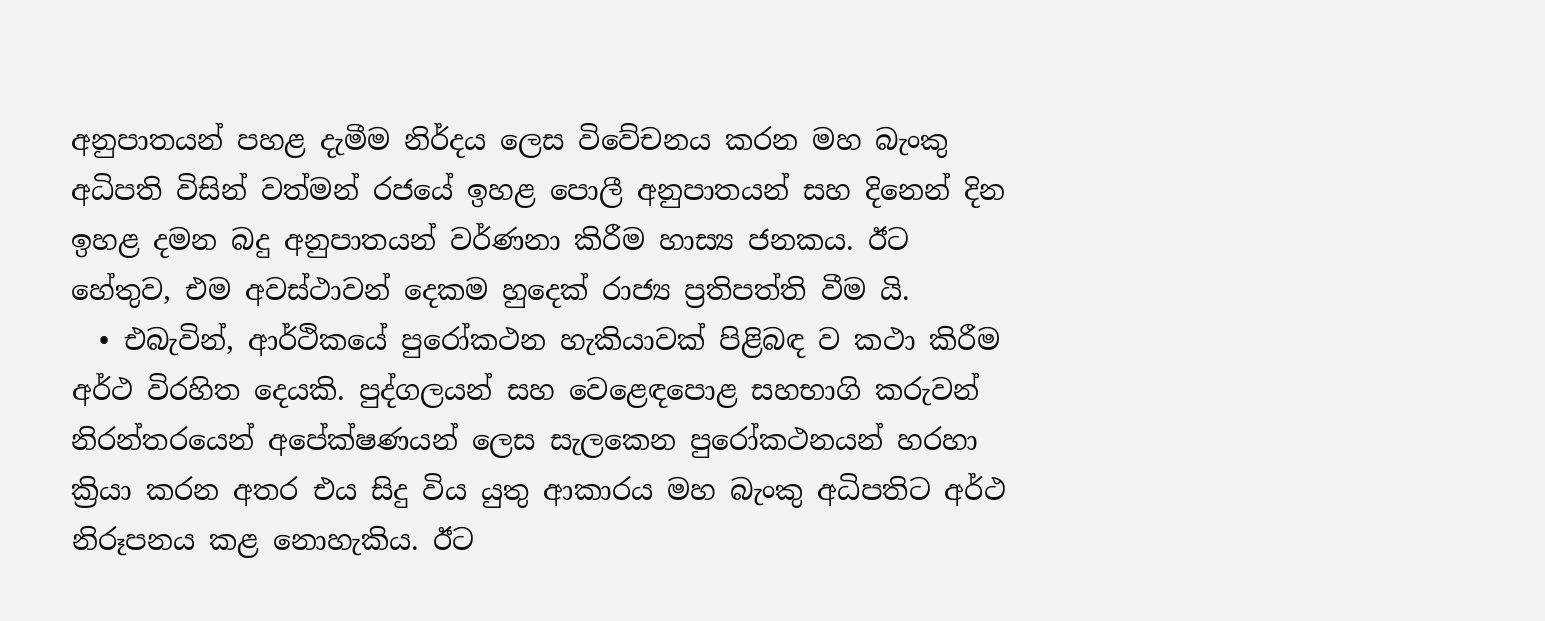අනුපාතයන් පහළ දැමීම නිර්දය ලෙස විවේචනය කරන මහ බැංකු අධිපති විසින් වත්මන් රජයේ ඉහළ පොලී අනුපාතයන් සහ දිනෙන් දින ඉහළ දමන බදු අනුපාතයන් වර්ණනා කිරීම හාස්‍ය ජනකය. ඊට හේතුව, එම අවස්ථාවන් දෙකම හුදෙක් රාජ්‍ය ප්‍රතිපත්ති වීම යි.
  • එබැවින්, ආර්ථිකයේ පුරෝකථන හැකියාවක් පිළිබඳ ව කථා කිරීම අර්ථ විරහිත දෙයකි. පුද්ගලයන් සහ වෙළෙඳපොළ සහභාගි කරුවන් නිරන්තරයෙන් අපේක්ෂණයන් ලෙස සැලකෙන පුරෝකථනයන් හරහා ක්‍රියා කරන අතර එය සිදු විය යුතු ආකාරය මහ බැංකු අධිපතිට අර්ථ නිරූපනය කළ නොහැකිය. ඊට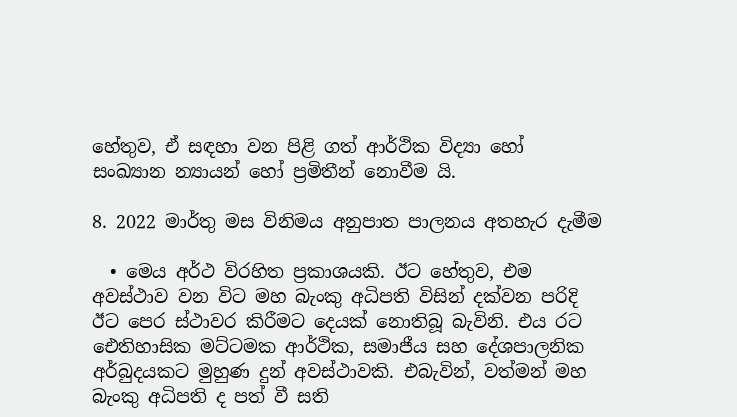හේතුව, ඒ සඳහා වන පිළි ගත් ආර්ථික විද්‍යා හෝ සංඛ්‍යාන න්‍යායන් හෝ ප්‍රමිතීන් නොවීම යි.

8. 2022 මාර්තු මස විනිමය අනුපාත පාලනය අතහැර දැමීම

  • මෙය අර්ථ විරහිත ප්‍රකාශයකි. ඊට හේතුව, එම අවස්ථාව වන විට මහ බැංකු අධිපති විසින් දක්වන පරිදි ඊට පෙර ස්ථාවර කිරීමට දෙයක් නොතිබූ බැවිනි. එය රට ඓතිහාසික මට්ටමක ආර්ථික, සමාජීය සහ දේශපාලනික අර්බුදයකට මුහුණ දුන් අවස්ථාවකි. එබැවින්, වත්මන් මහ බැංකු අධිපති ද පත් වී සති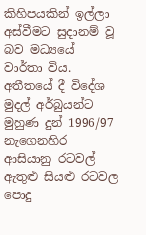කිහිපයකින් ඉල්ලා අස්වීමට සුදානම් වූ බව මධ්‍යයේ වාර්තා විය. අතීතයේ දී විදේශ මුදල් අර්බුයන්ට මුහුණ දුන් 1996/97 නැගෙනහිර ආසියානු රටවල් ඇතුළු සියළු රටවල පොදු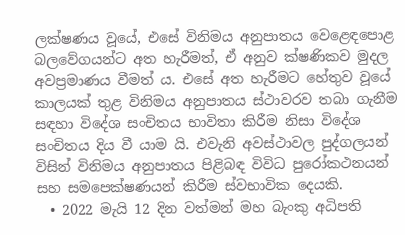ලක්ෂණය වූයේ, එසේ විනිමය අනුපාතය වෙළෙඳපොළ බලවේගයන්ට අත හැරීමත්, ඒ අනුව ක්ෂණිකව මුදල අවප්‍රමාණය වීමත් ය. එසේ අත හැරීමට හේතුව වූයේ කාලයක් තුළ විනිමය අනුපාතය ස්ථාවරව තබා ගැනීම සඳහා විදේශ සංචිතය භාවිතා කිරීම නිසා විදේශ සංචිතය දිය වී යාම යි. එවැනි අවස්ථාවල පුද්ගලයන් විසින් විනිමය අනුපාතය පිළිබඳ විවිධ පුරෝකථනයන් සහ සමපෙක්ෂණයන් කිරීම ස්වභාවික දෙයකි.
  • 2022 මැයි 12 දින වත්මන් මහ බැංකු අධිපති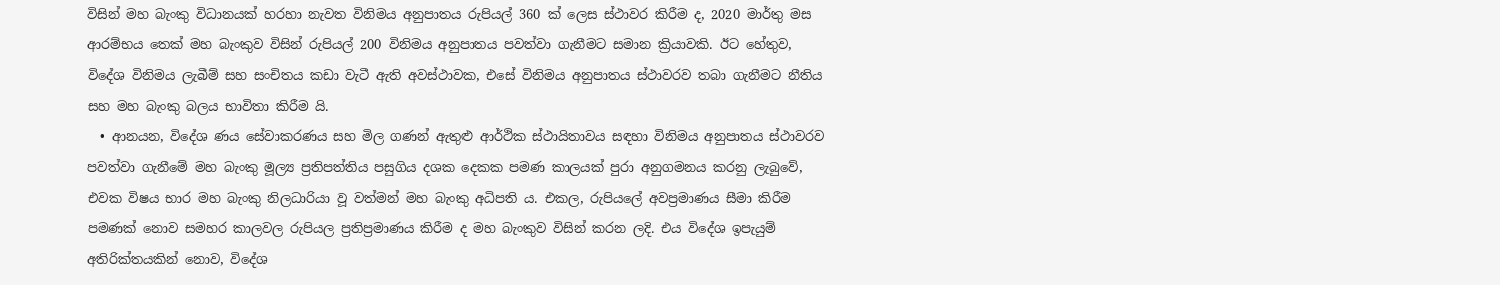විසින් මහ බැංකු විධානයක් හරහා නැවත විනිමය අනුපාතය රුපියල් 360 ක් ලෙස ස්ථාවර කිරීම ද, 2020 මාර්තු මස ආරම්භය තෙක් මහ බැංකුව විසින් රුපියල් 200 විනිමය අනුපාතය පවත්වා ගැනීමට සමාන ක්‍රියාවකි. ඊට හේතුව, විදේශ විනිමය ලැබීම් සහ සංචිතය කඩා වැටී ඇති අවස්ථාවක, එසේ විනිමය අනුපාතය ස්ථාවරව තබා ගැනීමට නීතිය සහ මහ බැංකු බලය භාවිතා කිරීම යි.
  • ආනයන, විදේශ ණය සේවාකරණය සහ මිල ගණන් ඇතුළු ආර්ථික ස්ථායිතාවය සඳහා විනිමය අනුපාතය ස්ථාවරව පවත්වා ගැනීමේ මහ බැංකු මූල්‍ය ප්‍රතිපත්තිය පසුගිය දශක දෙකක පමණ කාලයක් පුරා අනුගමනය කරනු ලැබුවේ, එවක විෂය භාර මහ බැංකු නිලධාරියා වූ වත්මන් මහ බැංකු අධිපති ය. එකල, රුපියලේ අවප්‍රමාණය සීමා කිරීම පමණක් නොව සමහර කාලවල රුපියල ප්‍රතිප්‍රමාණය කිරීම ද මහ බැංකුව විසින් කරන ලදි. එය විදේශ ඉපැයුම් අතිරික්තයකින් නොව, විදේශ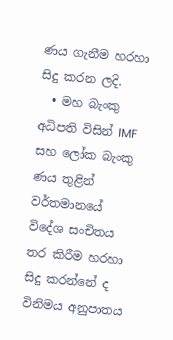ණය ගැනීම හරහා සිදු කරන ලදි.
  • මහ බැංකු අධිපති විසින් IMF සහ ලෝක බැංකු ණය තුළින් වර්තමානයේ විදේශ සංචිතය තර කිරීම හරහා සිදු කරන්නේ ද විනිමය අනුපාතය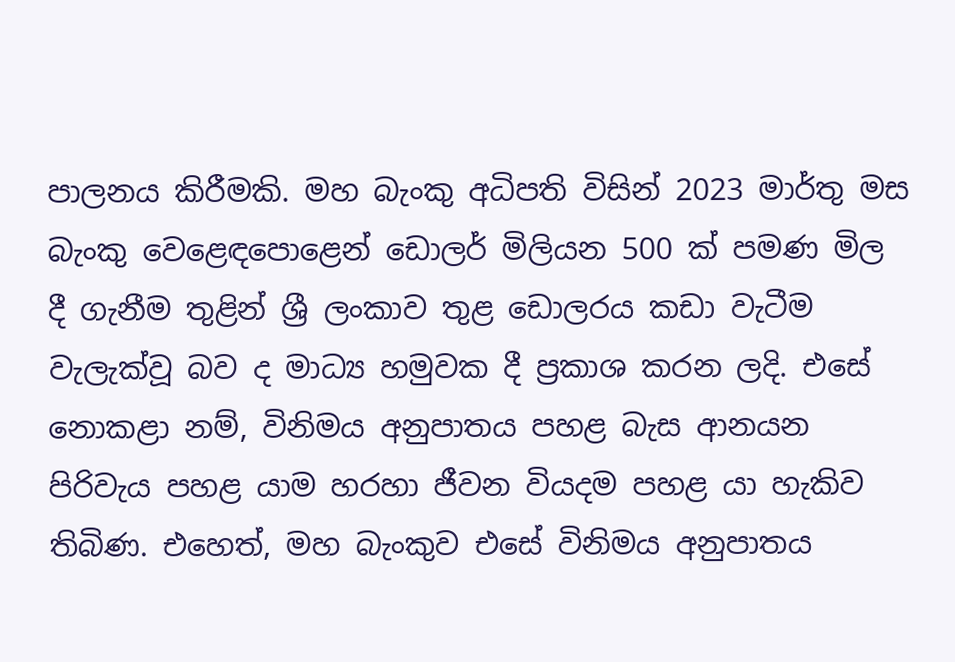පාලනය කිරීමකි. මහ බැංකු අධිපති විසින් 2023 මාර්තු මස බැංකු වෙළෙඳපොළෙන් ඩොලර් මිලියන 500 ක් පමණ මිල දී ගැනීම තුළින් ශ්‍රී ලංකාව තුළ ඩොලරය කඩා වැටීම වැලැක්වූ බව ද මාධ්‍ය හමුවක දී ප්‍රකාශ කරන ලදි. එසේ නොකළා නම්, විනිමය අනුපාතය පහළ බැස ආනයන පිරිවැය පහළ යාම හරහා ජීවන වියදම පහළ යා හැකිව තිබිණ. එහෙත්, මහ බැංකුව එසේ විනිමය අනුපාතය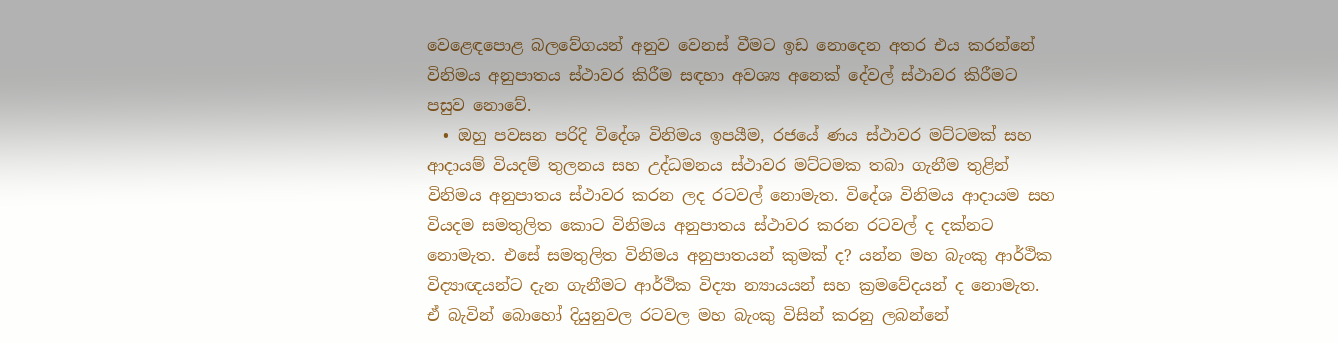වෙළෙඳපොළ බලවේගයන් අනුව වෙනස් වීමට ඉඩ නොදෙන අතර එය කරන්නේ විනිමය අනුපාතය ස්ථාවර කිරීම සඳහා අවශ්‍ය අනෙක් දේවල් ස්ථාවර කිරීමට පසුව නොවේ.
  • ඔහු පවසන පරිදි විදේශ විනිමය ඉපයීම, රජයේ ණය ස්ථාවර මට්ටමක් සහ ආදායම් වියදම් තුලනය සහ උද්ධමනය ස්ථාවර මට්ටමක තබා ගැනීම තුළින් විනිමය අනුපාතය ස්ථාවර කරන ලද රටවල් නොමැත. විදේශ විනිමය ආදායම සහ වියදම සමතුලිත කොට විනිමය අනුපාතය ස්ථාවර කරන රටවල් ද දක්නට නොමැත. එසේ සමතුලිත විනිමය අනුපාතයන් කුමක් ද? යන්න මහ බැංකු ආර්ථික විද්‍යාඥයන්ට දැන ගැනීමට ආර්ථික විද්‍යා න්‍යායයන් සහ ක්‍රමවේදයන් ද නොමැත. ඒ බැවින් බොහෝ දියුනුවල රටවල මහ බැංකු විසින් කරනු ලබන්නේ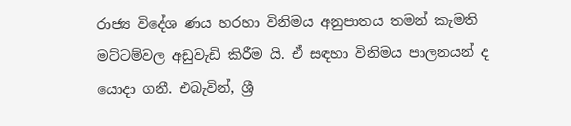රාජ්‍ය විදේශ ණය හරහා විනිමය අනුපාතය තමන් කැමති මට්ටම්වල අඩුවැඩි කිරීම යි. ඒ සඳහා විනිමය පාලනයන් ද යොදා ගනී. එබැවින්, ශ්‍රී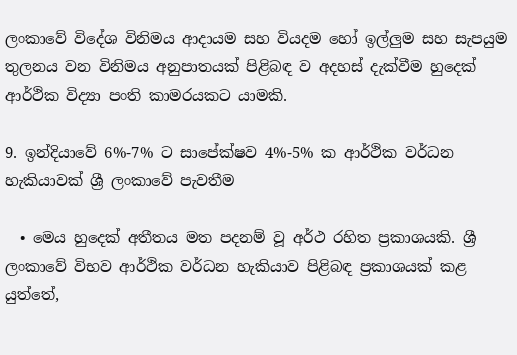ලංකාවේ විදේශ විනිමය ආදායම සහ වියදම හෝ ඉල්ලුම සහ සැපයුම තුලනය වන විනිමය අනුපාතයක් පිළිබඳ ව අදහස් දැක්වීම හුදෙක් ආර්ථික විද්‍යා පංති කාමරයකට යාමකි.

9. ඉන්දියාවේ 6%-7% ට සාපේක්ෂව 4%-5% ක ආර්ථික වර්ධන හැකියාවක් ශ්‍රී ලංකාවේ පැවතීම

  • මෙය හුදෙක් අතීතය මත පදනම් වූ අර්ථ රහිත ප්‍රකාශයකි. ශ්‍රී ලංකාවේ විභව ආර්ථික වර්ධන හැකියාව පිළිබඳ ප්‍රකාශයක් කළ යුත්තේ,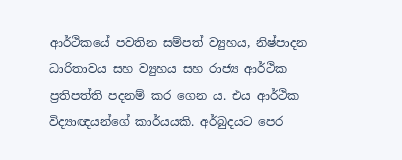ආර්ථිකයේ පවතින සම්පත් ව්‍යුහය, නිෂ්පාදන ධාරිතාවය සහ ව්‍යුහය සහ රාජ්‍ය ආර්ථික ප්‍රතිපත්ති පදනම් කර ගෙන ය. එය ආර්ථික විද්‍යාඥයන්ගේ කාර්යයකි. අර්බුදයට පෙර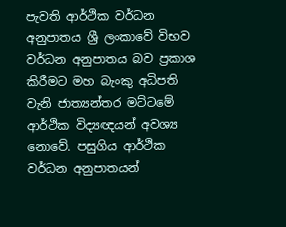පැවති ආර්ථික වර්ධන අනුපාතය ශ්‍රී ලංකාවේ විභව වර්ධන අනුපාතය බව ප්‍රකාශ කිරීමට මහ බැංකු අධිපති වැනි ජාත්‍යන්තර මට්ටමේ ආර්ථික විද්‍යඥයන් අවශ්‍ය නොවේ. පසුගිය ආර්ථික වර්ධන අනුපාතයන්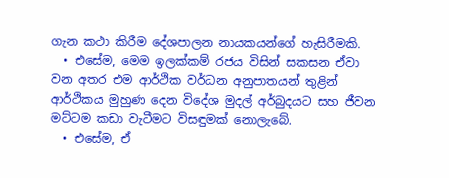ගැන කථා කිරීම දේශපාලන නායකයන්ගේ හැසිරීමකි.
  • එසේම, මෙම ඉලක්කම් රජය විසින් සකසන ඒවා වන අතර එම ආර්ථික වර්ධන අනුපාතයන් තුළින් ආර්ථිකය මුහුණ දෙන විදේශ මුදල් අර්බුදයට සහ ජීවන මට්ටම කඩා වැටීමට විසඳුමක් නොලැබේ.
  • එසේම, ඒ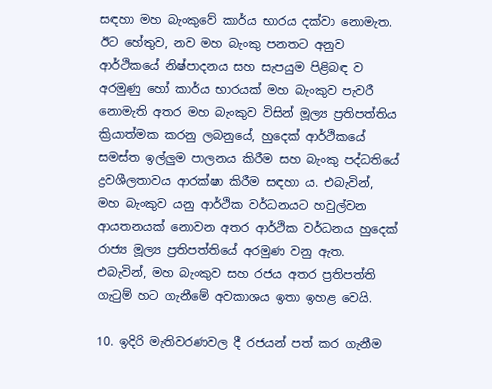සඳහා මහ බැංකුවේ කාර්ය භාරය දක්වා නොමැත. ඊට හේතුව, නව මහ බැංකු පනතට අනුව ආර්ථිකයේ නිෂ්පාදනය සහ සැපයුම පිළිබඳ ව අරමුණු හෝ කාර්ය භාරයක් මහ බැංකුව පැවරී නොමැති අතර මහ බැංකුව විසින් මූල්‍ය ප්‍රතිපත්තිය ක්‍රියාත්මක කරනු ලබනුයේ, හුදෙක් ආර්ථිකයේ සමස්ත ඉල්ලුම පාලනය කිරීම සහ බැංකු පද්ධතියේ ද්‍රවශීලතාවය ආරක්ෂා කිරීම සඳහා ය. එබැවින්, මහ බැංකුව යනු ආර්ථික වර්ධනයට හවුල්වන ආයතනයක් නොවන අතර ආර්ථික වර්ධනය හුදෙක් රාජ්‍ය මූල්‍ය ප්‍රතිපත්තියේ අරමුණ වනු ඇත. එබැවින්, මහ බැංකුව සහ රජය අතර ප්‍රතිපත්ති ගැටුම් හට ගැනීමේ අවකාශය ඉතා ඉහළ වෙයි.

10. ඉදිරි මැතිවරණවල දී රජයන් පත් කර ගැනීම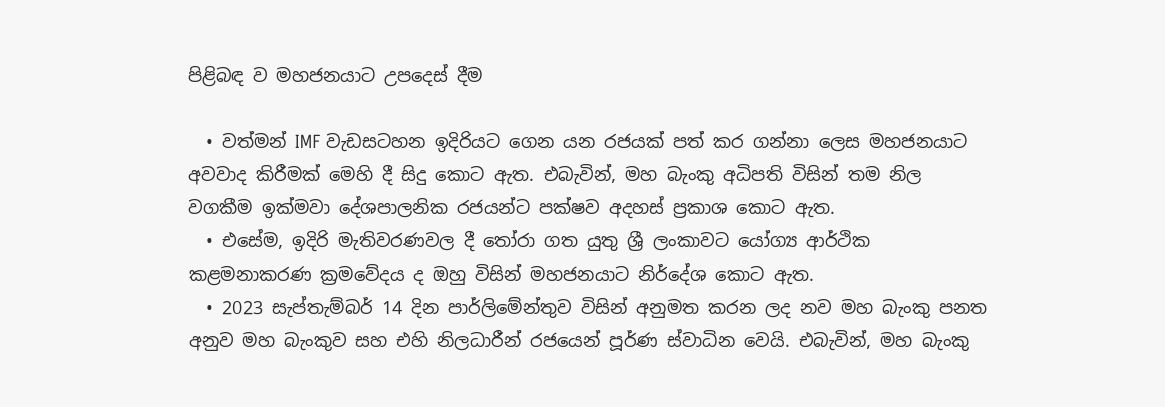පිළිබඳ ව මහජනයාට උපදෙස් දීම

  • වත්මන් IMF වැඩසටහන ඉදිරියට ගෙන යන රජයක් පත් කර ගන්නා ලෙස මහජනයාට අවවාද කිරීමක් මෙහි දී සිදු කොට ඇත. එබැවින්, මහ බැංකු අධිපති විසින් තම නිල වගකීම ඉක්මවා දේශපාලනික රජයන්ට පක්ෂව අදහස් ප්‍රකාශ කොට ඇත.
  • එසේම, ඉදිරි මැතිවරණවල දී තෝරා ගත යුතු ශ්‍රී ලංකාවට යෝග්‍ය ආර්ථික කළමනාකරණ ක්‍රමවේදය ද ඔහු විසින් මහජනයාට නිර්දේශ කොට ඇත.
  • 2023 සැප්තැම්බර් 14 දින පාර්ලිමේන්තුව විසින් අනුමත කරන ලද නව මහ බැංකු පනත අනුව මහ බැංකුව සහ එහි නිලධාරීන් රජයෙන් පූර්ණ ස්වාධින වෙයි. එබැවින්, මහ බැංකු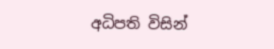අධිපති විසින්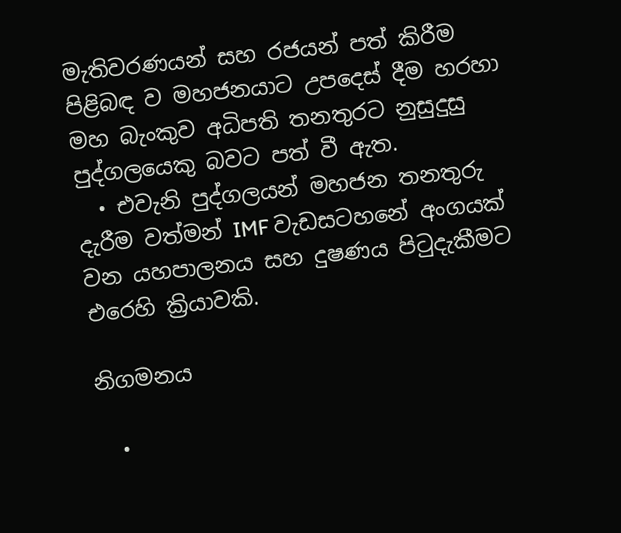මැතිවරණයන් සහ රජයන් පත් කිරීම පිළිබඳ ව මහජනයාට උපදෙස් දීම හරහා මහ බැංකුව අධිපති තනතුරට නුසුදුසු පුද්ගලයෙකු බවට පත් වී ඇත.
  • එවැනි පුද්ගලයන් මහජන තනතුරු දැරීම වත්මන් IMF වැඩසටහනේ අංගයක් වන යහපාලනය සහ දුෂණය පිටුදැකීමට එරෙහි ක්‍රියාවකි.

නිගමනය

  •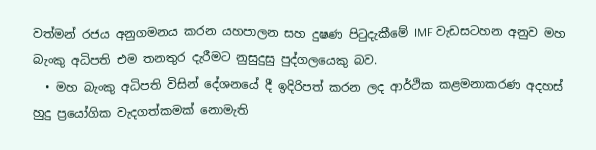වත්මන් රජය අනුගමනය කරන යහපාලන සහ දුෂණ පිටුදැකීමේ IMF වැඩසටහන අනුව මහ බැංකු අධිපති එම තනතුර දැරීමට නුසුදුසු පුද්ගලයෙකු බව.
  • මහ බැංකු අධිපති විසින් දේශනයේ දී ඉදිරිපත් කරන ලද ආර්ථික කළමනාකරණ අදහස් හුදු ප්‍රයෝගික වැදගත්කමක් නොමැති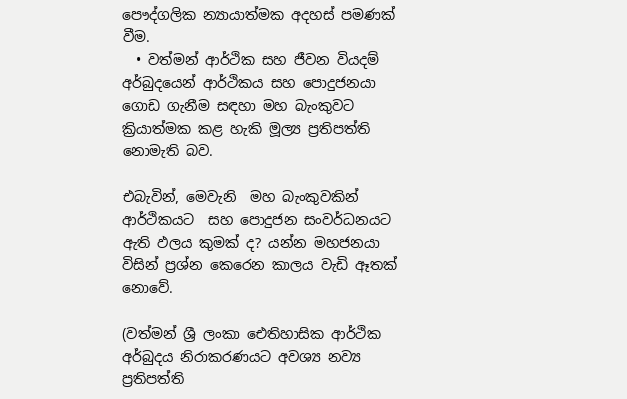පෞද්ගලික න්‍යායාත්මක අදහස් පමණක් වීම.
  • වත්මන් ආර්ථික සහ ජීවන වියදම් අර්බුදයෙන් ආර්ථිකය සහ පොදුජනයා ගොඩ ගැනීම සඳහා මහ බැංකුවට ක්‍රියාත්මක කළ හැකි මූල්‍ය ප්‍රතිපත්ති නොමැති බව.

එබැවින්, මෙවැනි  මහ බැංකුවකින් ආර්ථිකයට  සහ පොදුජන සංවර්ධනයට ඇති ඵලය කුමක් ද? යන්න මහජනයා විසින් ප්‍රශ්න කෙරෙන කාලය වැඩි ඈතක් නොවේ.

(වත්මන් ශ්‍රී ලංකා ඓතිහාසික ආර්ථික අර්බුදය නිරාකරණයට අවශ්‍ය නව්‍ය ප්‍රතිපත්ති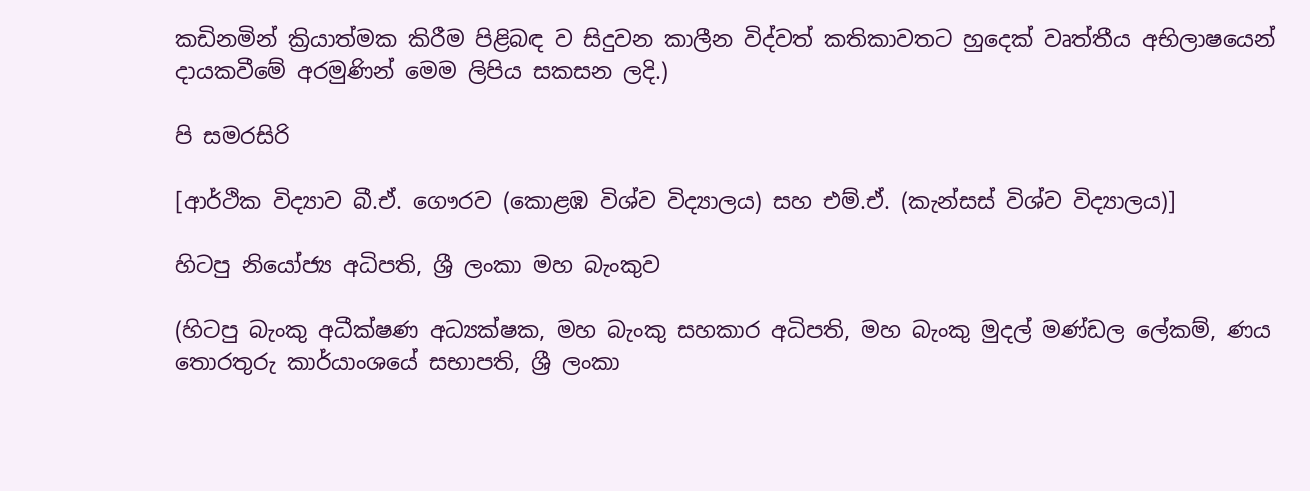කඩිනමින් ක්‍රියාත්මක කිරීම පිළිබඳ ව සිදුවන කාලීන විද්වත් කතිකාවතට හුදෙක් වෘත්තීය අභිලාෂයෙන් දායකවීමේ අරමුණින් මෙම ලිපිය සකසන ලදි.)

පි සමරසිරි

[ආර්ථික විද්‍යාව බී.ඒ. ගෞරව (කොළඹ විශ්ව විද්‍යාලය) සහ එම්.ඒ. (කැන්සස් විශ්ව විද්‍යාලය)]

හිටපු නියෝජ්‍ය අධිපති, ශ්‍රී ලංකා මහ බැංකුව

(හිටපු බැංකු අධීක්ෂණ අධ්‍යක්ෂක, මහ බැංකු සහකාර අධිපති, මහ බැංකු මුදල් මණ්ඩල ලේකම්, ණය තොරතුරු කාර්යාංශයේ සභාපති, ශ්‍රී ලංකා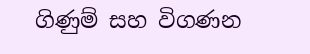ගිණුම් සහ විගණන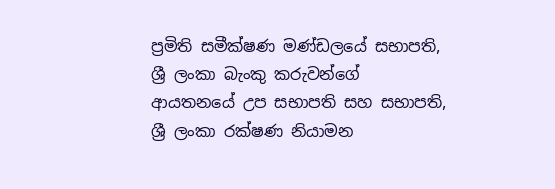ප්‍රමිති සමීක්ෂණ මණ්ඩලයේ සභාපති, ශ්‍රී ලංකා බැංකු කරුවන්ගේ ආයතනයේ උප සභාපති සහ සභාපති, ශ්‍රී ලංකා රක්ෂණ නියාමන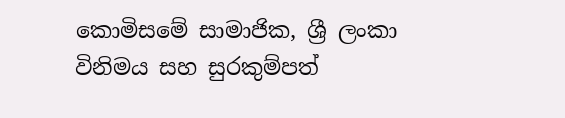කොමිසමේ සාමාජික, ශ්‍රී ලංකා විනිමය සහ සුරකුම්පත්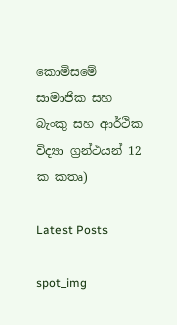කොමිසමේ සාමාජික සහ බැංකු සහ ආර්ථික විද්‍යා ග්‍රන්ථයන් 12 ක කතෘ)

Latest Posts

spot_img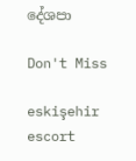දේශපා

Don't Miss

eskişehir escort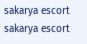sakarya escort sakarya escort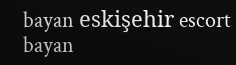bayan eskişehir escort bayan